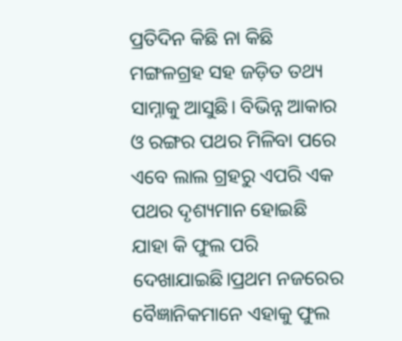ପ୍ରତିଦିନ କିଛି ନା କିଛି ମଙ୍ଗଳଗ୍ରହ ସହ ଜଡ଼ିତ ତଥ୍ୟ ସାମ୍ନାକୁ ଆସୁଛି। ବିଭିନ୍ନ ଆକାର ଓ ରଙ୍ଗର ପଥର ମିଳିବା ପରେ ଏବେ ଲାଲ ଗ୍ରହରୁ ଏପରି ଏକ ପଥର ଦୃଶ୍ୟମାନ ହୋଇଛି ଯାହା କି ଫୁଲ ପରି ଦେଖାଯାଇଛି।ପ୍ରଥମ ନଜରେର ବୈଜ୍ଞାନିକମାନେ ଏହାକୁ ଫୁଲ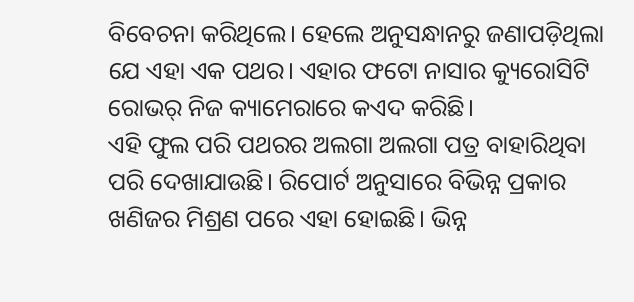ବିବେଚନା କରିଥିଲେ। ହେଲେ ଅନୁସନ୍ଧାନରୁ ଜଣାପଡ଼ିଥିଲା ଯେ ଏହା ଏକ ପଥର। ଏହାର ଫଟୋ ନାସାର କ୍ୟୁରୋସିଟି ରୋଭର୍ ନିଜ କ୍ୟାମେରାରେ କଏଦ କରିଛି।
ଏହି ଫୁଲ ପରି ପଥରର ଅଲଗା ଅଲଗା ପତ୍ର ବାହାରିଥିବା ପରି ଦେଖାଯାଉଛି। ରିପୋର୍ଟ ଅନୁସାରେ ବିଭିନ୍ନ ପ୍ରକାର ଖଣିଜର ମିଶ୍ରଣ ପରେ ଏହା ହୋଇଛି। ଭିନ୍ନ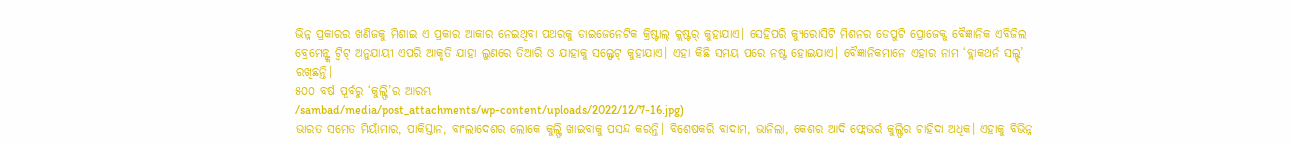ଭିନ୍ନ ପ୍ରକାରର ଖଣିଜକୁ ମିଶାଇ ଏ ପ୍ରକାର ଆକାର ନେଇଥିବା ପଥରକୁ ଡାଇଜେନେଟିକ କ୍ରିଷ୍ଟାଲ୍ କ୍ଲଷ୍ଟର୍ କୁହାଯାଏ। ସେହିପରି କ୍ୟୁରୋସିଟି ମିଶନର ଡେପୁଟି ପ୍ରୋଜେକ୍ଟ୍ ବୈଜ୍ଞାନିକ ଏବିଜିଲ ବ୍ରେମେନ୍ଙ୍କ ଟ୍ବିଟ୍ ଅନୁଯାୟୀ ଏପରି ଆକୃତି ଯାହା ଲୁଣରେ ତିଆରି ଓ ଯାହାକୁ ସଲ୍ଫେଟ୍ କୁହାଯାଏ। ଏହା କିଛି ସମୟ ପରେ ନଷ୍ଟ ହୋଇଯାଏ। ବୈଜ୍ଞାନିକମାନେ ଏହାର ନାମ ‘ବ୍ଲାକଥର୍ନ ସଲ୍ଟ୍’ ରଖିଛନ୍ତି।
୫୦୦ ବର୍ଷ ପୂର୍ବରୁ ‘କୁଲ୍ଫି’ର ଆରମ୍ଭ
/sambad/media/post_attachments/wp-content/uploads/2022/12/7-16.jpg)
ଭାରତ ସମେତ ମିୟାଁମାର, ପାକିସ୍ତାନ, ବାଂଲାଦେଶର ଲୋକେ କୁଲ୍ଫି ଖାଇବାକୁ ପସନ୍ଦ କରନ୍ତି। ବିଶେଷକରି ବାଦାମ, ଭାନିଲା, କେଶର ଆଦି ଫ୍ଲେଭର୍ର କୁଲ୍ଫିର ଚାହିଦା ଅଧିକ। ଏହାକୁ ବିଭିନ୍ନ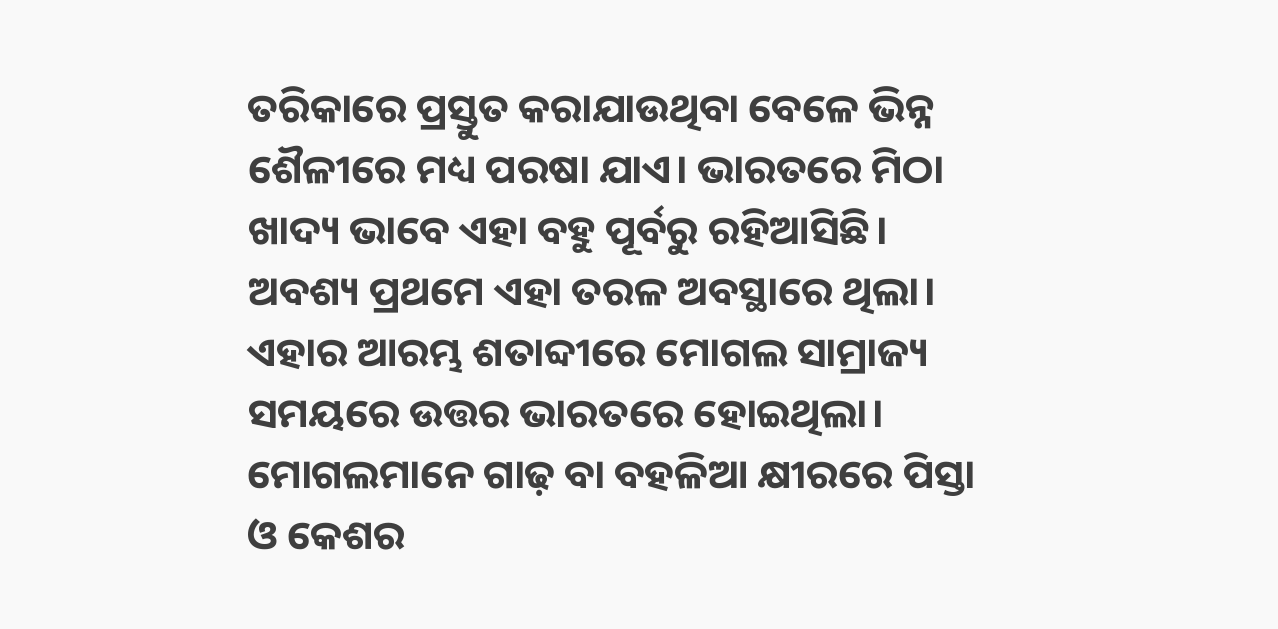ତରିକାରେ ପ୍ରସ୍ତୁତ କରାଯାଉଥିବା ବେଳେ ଭିନ୍ନ ଶୈଳୀରେ ମଧ୍ୟ ପରଷା ଯାଏ। ଭାରତରେ ମିଠା ଖାଦ୍ୟ ଭାବେ ଏହା ବହୁ ପୂର୍ବରୁ ରହିଆସିଛି। ଅବଶ୍ୟ ପ୍ରଥମେ ଏହା ତରଳ ଅବସ୍ଥାରେ ଥିଲା। ଏହାର ଆରମ୍ଭ ଶତାବ୍ଦୀରେ ମୋଗଲ ସାମ୍ରାଜ୍ୟ ସମୟରେ ଉତ୍ତର ଭାରତରେ ହୋଇଥିଲା। ମୋଗଲମାନେ ଗାଢ଼ ବା ବହଳିଆ କ୍ଷୀରରେ ପିସ୍ତା ଓ କେଶର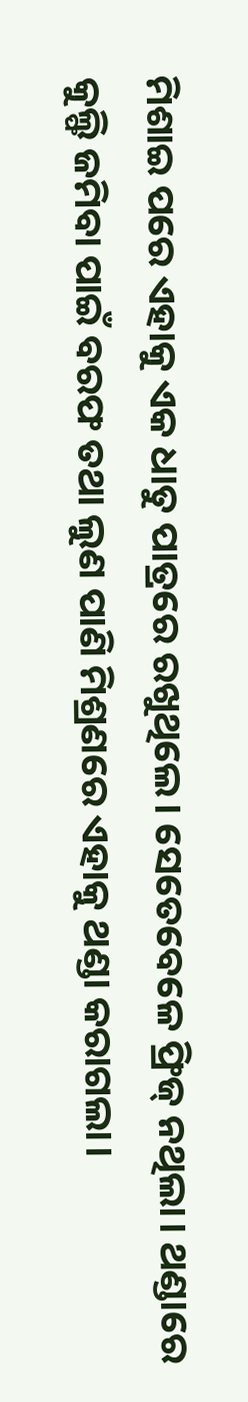ମିଶାଇ ପରେ ଏହାକୁ ଏକ ଧାତୁ ପାତ୍ରରେ ରଖୁଥିଲେ। ସେତେବେଳେ ଫ୍ରିଜ୍ ନଥିଲା। ଥଣ୍ଡାରେ କୁଲ୍ଫି ଜମିବା ପାଇଁ ବରଫ ତଥା ଲୁଣ ପାଣି ମିଶ୍ରଣରେ ଏହାକୁ ଥଣ୍ଡା କରାଗଲା।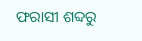ଫରାସୀ ଶବ୍ଦରୁ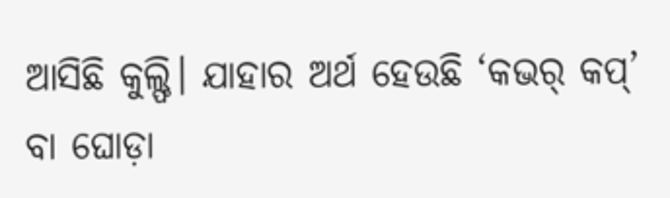ଆସିଛି କୁଲ୍ଫି। ଯାହାର ଅର୍ଥ ହେଉଛି ‘କଭର୍ କପ୍’ ବା ଘୋଡ଼ା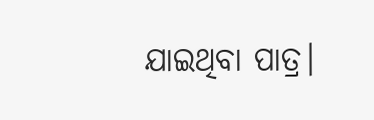ଯାଇଥିବା ପାତ୍ର।